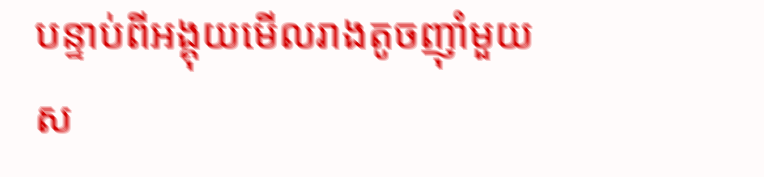បន្ទាប់ពីអង្គុយមើលរាងតូចញុាំមួយស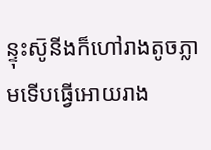ន្ទុះស៑ូនីងក៏ហៅរាងតូចភ្លាមទើបធ្វើអោយរាង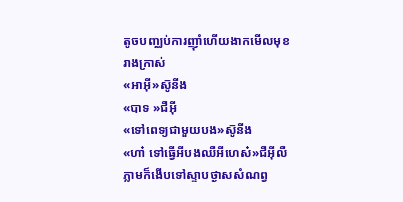តូចបញ្ឈប់ការញុាំហើយងាកមើលមុខរាងក្រាស់
«អាអុី»ស៑ូនីង
«បាទ »ជឺអុី
«ទៅពេទ្យជាមួយបង»ស៑ូនីង
«ហា៎ ទៅធ្វើអីបងឈឺអីហេស៎»ជឺអុីលឺភ្លាមក៏ងើបទៅស្ទាបថ្ងាសសំណព្វ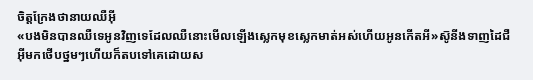ចិត្តក្រែងថានាយឈឺអុី
«បងមិនបានឈឺទេអូនវិញទេដែលឈឺនោះមើលឡើងស្លេកមុខស្លេកមាត់អស់ហើយអូនកើតអី»ស៑ូនីងទាញដៃជឺអុីមកថើបថ្នមៗហើយក៏តបទៅគេដោយស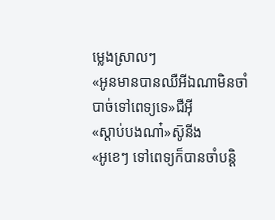ម្លេងស្រាលៗ
«អូនមានបានឈឺអីឯណាមិនចាំបាច់ទៅពេទ្យទេ»ជឺអុី
«ស្ដាប់បងណា៎»ស៑ូនីង
«អូខេៗ ទៅពេទ្យក៏បានចាំបន្តិ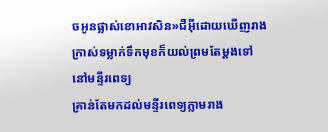ចអូនផ្លាស់ខោអាវសិន»ជឺអុីដោយឃើញរាងក្រាស់ទម្លាក់ទឹកមុខក៏យល់ព្រមតែម្ដងទៅ
នៅមន្ទីរពេទ្យ
គ្រាន់តែមកដល់មន្ទីរពេទ្យភ្លាមរាង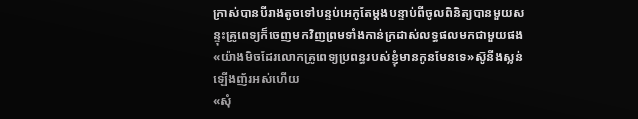ក្រាស់បានបីរាងតូចទៅបន្ទប់អេកូតែម្ដងបន្ទាប់ពីចូលពិនិត្យបានមួយសន្ទុះគ្រូពេទ្យក៏ចេញមកវិញព្រមទាំងកាន់ក្រដាស់លទ្ធផលមកជាមួយផង
«យ៉ាងមិចដែរលោកគ្រូពេទ្យប្រពន្ធរបស់ខ្ញុំមានកូនមែនទេ»ស៑ូនីងស្លន់ឡើងញ័រអស់ហើយ
«សុំ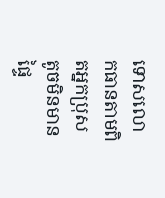ទោសលោកធានតាមពិតអ្នកប្រុសតូចមិនមានផ្ទៃ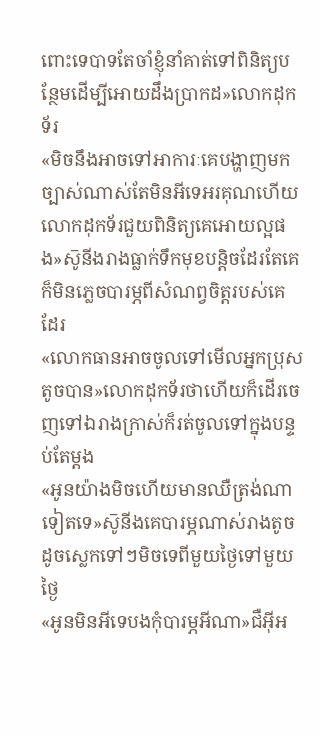ពោះទេបាទតែចាំខ្ញុំនាំគាត់ទៅពិនិត្យបន្ថែមដើម្បីអោយដឹងប្រាកដ»លោកដុកទ័រ
«មិចនឹងអាចទៅអាការៈគេបង្ហាញមកច្បាស់ណាស់តែមិនអីទេអរគុណហើយលោកដុកទ័រជួយពិនិត្យគេអោយល្អផង»ស៑ូនីងរាងធ្លាក់ទឹកមុខបន្តិចដែរតែគេក៏មិនភ្លេចបារម្ភពីសំណព្វចិត្តរបស់គេដែរ
«លោកធានអាចចូលទៅមើលអ្នកប្រុសតូចបាន»លោកដុកទ័រថាហើយក៏ដើរចេញទៅឯរាងក្រាស់ក៏រត់ចូលទៅក្នុងបន្ទប់តែម្ដង
«អូនយ៉ាងមិចហើយមានឈឺត្រង់ណាទៀតទេ»ស៑ូនីងគេបារម្ភណាស់រាងតូចដូចស្លេកទៅៗមិចទេពីមួយថ្ងៃទៅមួយថ្ងៃ
«អូនមិនអីទេបងកុំបារម្ភអីណា»ជឺអុីអ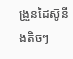ង្រួនដៃស៑ូនីងតិចៗ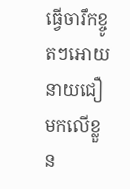ធ្វើចារឹកខ្ចូតៗអោយនាយជឿមកលើខ្លួន